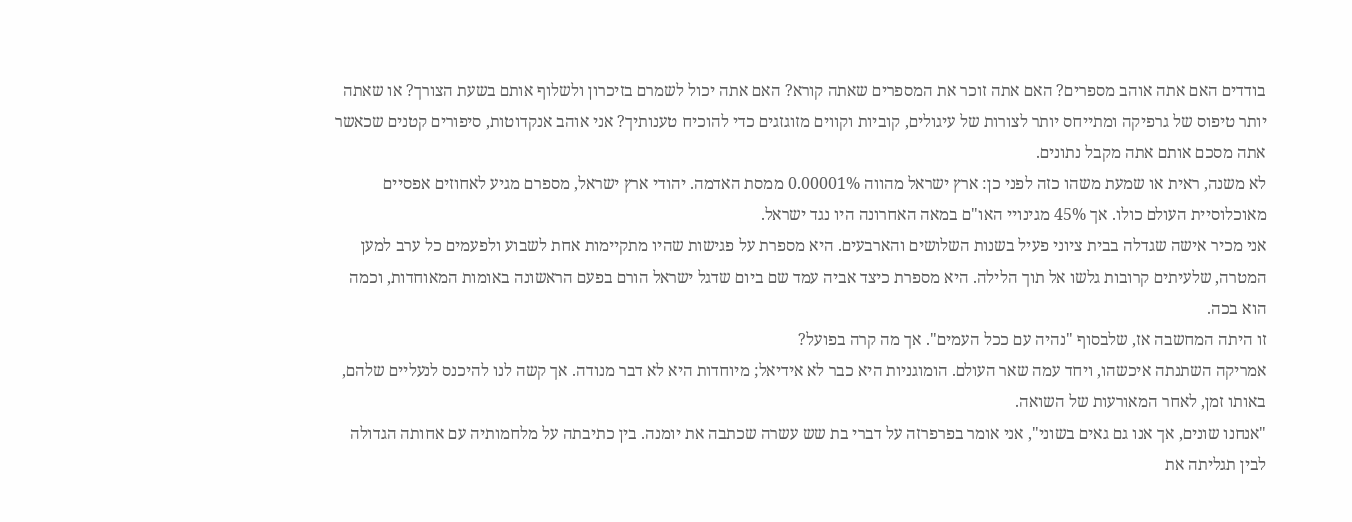בודדים האם אתה אוהב מספרים? האם אתה זוכר את המספרים שאתה קורא? האם אתה יכול לשמרם בזיכרון ולשלוף אותם בשעת הצורך? או שאתה יותר טיפוס של גרפיקה ומתייחס יותר לצורות של עיגולים, קוביות וקווים מזוגזגים כדי להוכיח טענותיך? אני אוהב אנקדוטות, סיפורים קטנים שכאשר אתה מסכם אותם אתה מקבל נתונים.
לא משנה, ראית או שמעת משהו כזה לפני כן: ארץ ישראל מהווה 0.00001% ממסת האדמה. יהודי ארץ ישראל, מספרם מגיע לאחוזים אפסיים מאוכלוסיית העולם כולו. אך 45% מגינויי האו"ם במאה האחרונה היו נגד ישראל.
אני מכיר אישה שגדלה בבית ציוני פעיל בשנות השלושים והארבעים. היא מספרת על פגישות שהיו מתקיימות אחת לשבוע ולפעמים כל ערב למען המטרה, שלעיתים קרובות גלשו אל תוך הלילה. היא מספרת כיצד אביה עמד שם ביום שדגל ישראל הורם בפעם הראשונה באומות המאוחדות, וכמה הוא בכה.
זו היתה המחשבה אז, שלבסוף "נהיה עם ככל העמים". אך מה קרה בפועל?
אמריקה השתנתה איכשהו, ויחד עמה שאר העולם. הומוגניות היא כבר לא אידיאל; מיוחדות היא לא דבר מנודה. אך קשה לנו להיכנס לנעליים שלהם, באותו זמן, לאחר המאורעות של השואה.
"אנחנו שונים, אך אנו גם גאים בשוני", אני אומר בפרפרזה על דברי בת שש עשרה שכתבה את יומנה. בין כתיבתה על מלחמותיה עם אחותה הגדולה לבין תגליתה את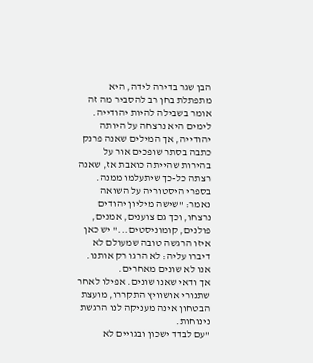הבן שגר בדירה לידה, היא מתפתלת בחן רב להסביר מה זה אומר בשבילה להיות יהודייה. לימים היא נרצחה על היותה יהודייה, אך המילים שאנה פרנק כתבה בסתר שופכים אור על בהירות שהייתה כואבת אז, שאנה רצתה כל-כך שיתעלמו ממנה.
בספרי היסטוריה על השואה נאמר: "שישה מיליון יהודים נרצחו, וכך גם צוענים, אמנים, פולנים, קומוניסטים..." יש כאן איזו הרגשה טובה שמעולם לא דיברו עליה: לא הרגו רק אותנו. אנו לא שונים מאחרים.
אך ודאי שאנו שונים. אפילו לאחר שתנורי אושוויץ התקררו, מועצת הבטחון אינה מעניקה לנו הרגשת נינוחות.
"עם לבדד ישכון ובגויים לא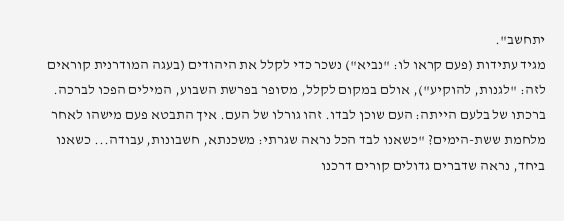יתחשב".
מגיד עתידות (פעם קראו לו: "נביא") נשכר כדי לקלל את היהודים (בעגה המודרנית קוראים לזה: "לגנות, להוקיע"), אולם במקום לקלל, מסופר בפרשת השבוע, המילים הפכו לברכה.
ברכתו של בלעם הייתה: העם שוכן לבדו. זהו גורלו של העם. איך התבטא פעם מישהו לאחר מלחמת ששת-הימים? "כשאנו לבד הכל נראה שגרתי: משכנתא, חשבונות, עבודה... כשאנו ביחד, נראה שדברים גדולים קורים דרכנו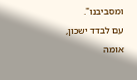ומסביבנו".
עם לבדד ישכון, אומה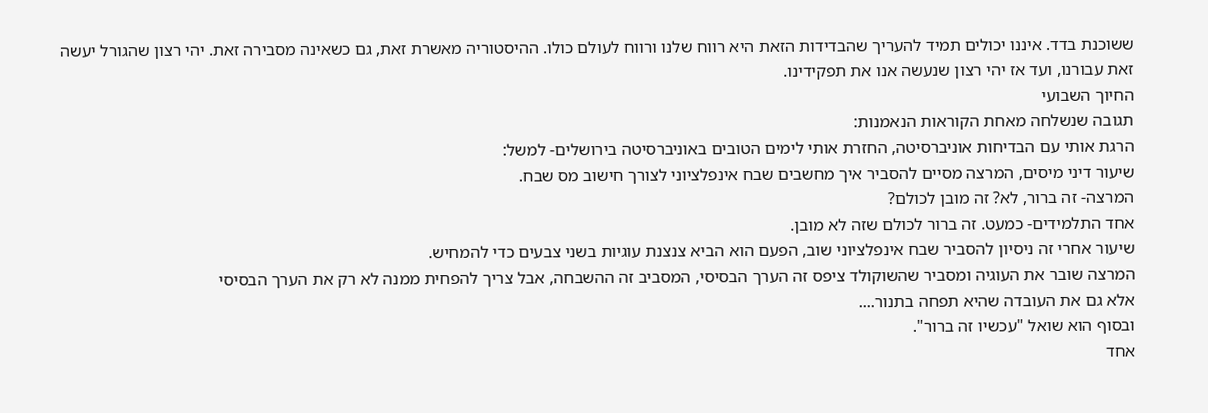ששוכנת בדד. איננו יכולים תמיד להעריך שהבדידות הזאת היא רווח שלנו ורווח לעולם כולו. ההיסטוריה מאשרת זאת, גם כשאינה מסבירה זאת. יהי רצון שהגורל יעשה זאת עבורנו, ועד אז יהי רצון שנעשה אנו את תפקידינו.
החיוך השבועי
תגובה שנשלחה מאחת הקוראות הנאמנות:
הרגת אותי עם הבדיחות אוניברסיטה, החזרת אותי לימים הטובים באוניברסיטה בירושלים- למשל:
שיעור דיני מיסים, המרצה מסיים להסביר איך מחשבים שבח אינפלציוני לצורך חישוב מס שבח.
המרצה- זה ברור, לא? זה מובן לכולם?
אחד התלמידים- כמעט. זה ברור לכולם שזה לא מובן.
שיעור אחרי זה ניסיון להסביר שבח אינפלציוני שוב, הפעם הוא הביא צנצנת עוגיות בשני צבעים כדי להמחיש.
המרצה שובר את העוגיה ומסביר שהשוקולד ציפס זה הערך הבסיסי, המסביב זה ההשבחה, אבל צריך להפחית ממנה לא רק את הערך הבסיסי
אלא גם את העובדה שהיא תפחה בתנור....
ובסוף הוא שואל "עכשיו זה ברור".
אחד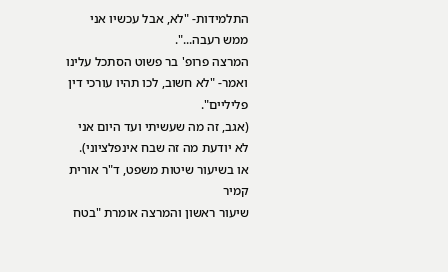התלמידות- "לא, אבל עכשיו אני ממש רעבה...".
המרצה פרופ' בר פשוט הסתכל עלינו ואמר- "לא חשוב, לכו תהיו עורכי דין פליליים".
(אגב, זה מה שעשיתי ועד היום אני לא יודעת מה זה שבח אינפלציוני).
או בשיעור שיטות משפט, ד"ר אורית קמיר
שיעור ראשון והמרצה אומרת "בטח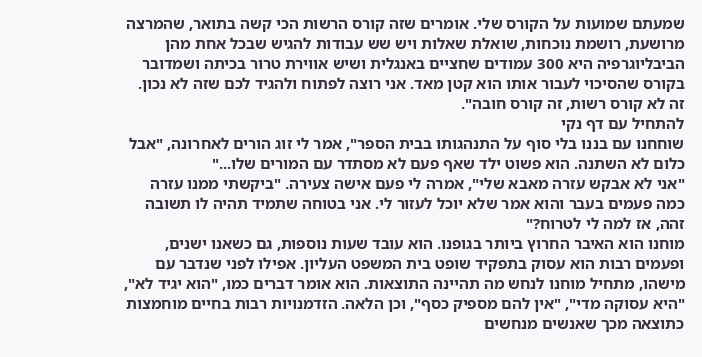שמעתם שמועות על הקורס שלי. אומרים שזה קורס הרשות הכי קשה בתואר, שהמרצה מרושעת, רושמת נוכחות, שואלת שאלות ויש שש עבודות להגיש שבכל אחת מהן הביבליוגרפיה היא 300 עמודים שחציים באנגלית ושיש אווירת טרור בכיתה ושמדובר בקורס שהסיכוי לעבור אותו הוא קטן מאד. אני רוצה לפתוח ולהגיד לכם שזה לא נכון.
זה לא קורס רשות, זה קורס חובה".
להתחיל עם דף נקי
שוחחנו עם בננו בלי סוף על התנהגותו בבית הספר", אמר לי זוג הורים לאחרונה, "אבל כלום לא השתנה. הוא פשוט ילד שאף פעם לא מסתדר עם המורים שלו..."
"אני לא אבקש עזרה מאבא שלי", אמרה לי פעם אישה צעירה. "ביקשתי ממנו עזרה כמה פעמים בעבר והוא אמר שלא יוכל לעזור לי. אני בטוחה שתמיד תהיה לו תשובה זהה, אז למה לי לטרוח?"
מוחנו הוא האיבר החרוץ ביותר בגופנו. הוא עובד שעות נוספות, גם כשאנו ישנים, ופעמים רבות הוא עסוק בתפקיד שופט בית המשפט העליון. אפילו לפני שנדבר עם מישהו, מתחיל מוחנו לנחש מה תהיינה התוצאות. הוא אומר דברים כמו, "הוא יגיד לא", "היא עסוקה מדי", "אין להם מספיק כסף", וכן הלאה. הזדמנויות רבות בחיים מוחמצות כתוצאה מכך שאנשים מנחשים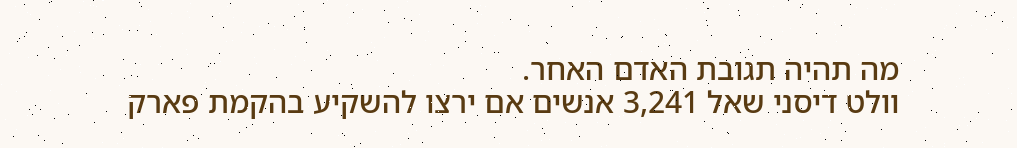מה תהיה תגובת האדם האחר.
וולט דיסני שאל 3,241 אנשים אם ירצו להשקיע בהקמת פארק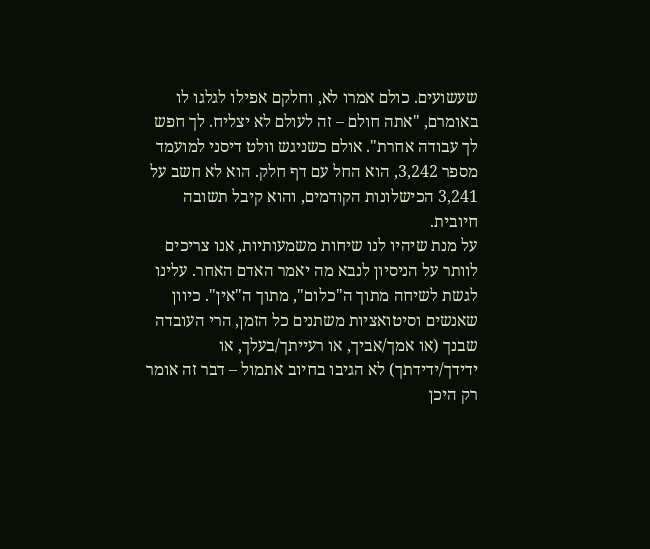שעשועים. כולם אמרו לא, וחלקם אפילו לגלגו לו באומרם, "אתה חולם – זה לעולם לא יצליח. לך חפש לך עבודה אחרת". אולם כשניגש וולט דיסני למועמד מספר 3,242, הוא החל עם דף חלק. הוא לא חשב על 3,241 הכישלונות הקודמים, והוא קיבל תשובה חיובית.
על מנת שיהיו לנו שיחות משמעותיות, אנו צריכים לוותר על הניסיון לנבא מה יאמר האדם האחר. עלינו לגשת לשיחה מתוך ה"כלום", מתוך ה"אין". כיוון שאנשים וסיטואציות משתנים כל הזמן, הרי העובדה שבנך (או אמך/אביך, או רעייתך/בעלך, או ידידך/ידידתך) לא הגיבו בחיוב אתמול – דבר זה אומר רק היכן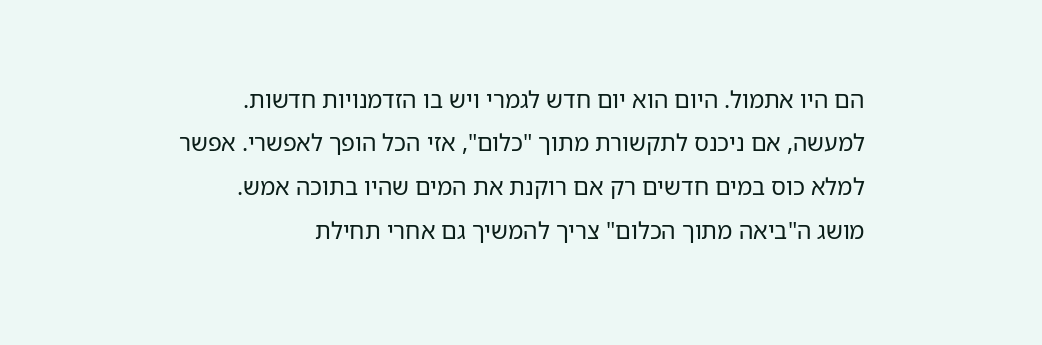הם היו אתמול. היום הוא יום חדש לגמרי ויש בו הזדמנויות חדשות.
למעשה, אם ניכנס לתקשורת מתוך "כלום", אזי הכל הופך לאפשרי. אפשר למלא כוס במים חדשים רק אם רוקנת את המים שהיו בתוכה אמש.
מושג ה"ביאה מתוך הכלום" צריך להמשיך גם אחרי תחילת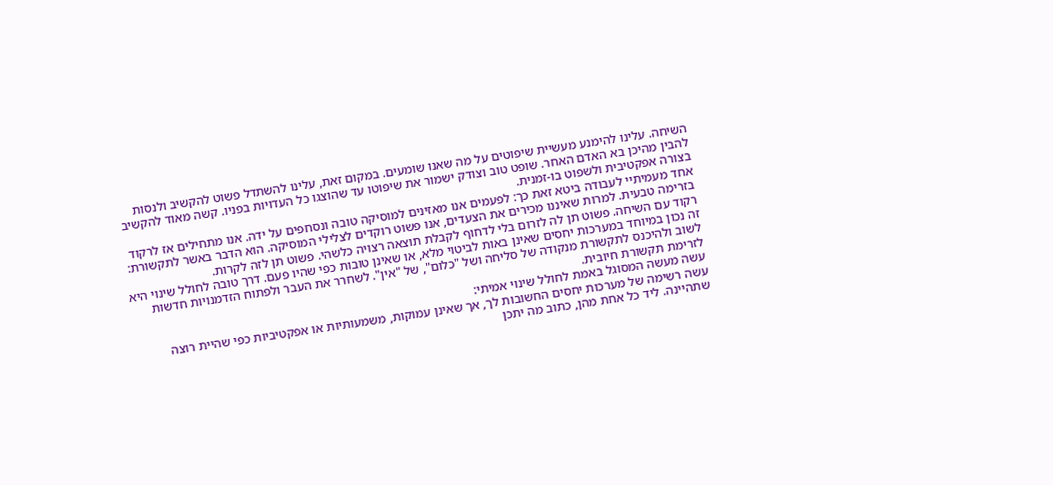השיחה. עלינו להימנע מעשיית שיפוטים על מה שאנו שומעים. במקום זאת, עלינו להשתדל פשוט להקשיב ולנסות להבין מהיכן בא האדם האחר. שופט טוב וצודק ישמור את שיפוטו עד שהוצגו כל העדויות בפניו. קשה מאוד להקשיב בצורה אפקטיבית ולשפוט בו-זמנית.
אחד מעמיתיי לעבודה ביטא זאת כך: לפעמים אנו מאזינים למוסיקה טובה ונסחפים על ידה. אנו מתחילים אז לרקוד בזרימה טבעית. למרות שאיננו מכירים את הצעדים, אנו פשוט רוקדים לצלילי המוסיקה. הוא הדבר באשר לתקשורת: רקוד עם השיחה. פשוט תן לה לזרום בלי לדחוף לקבלת תוצאה רצויה כלשהי. פשוט תן לזה לקרות.
זה נכון במיוחד במערכות יחסים שאינן באות לביטוי מלא, או שאינן טובות כפי שהיו פעם. דרך טובה לחולל שינוי היא לשוב ולהיכנס לתקשורת מנקודה של סליחה ושל "כלום", של "אין". לשחרר את העבר ולפתוח הזדמנויות חדשות לזרימת תקשורת חיובית.
עשה מעשה המסוגל באמת לחולל שינוי אמיתי:
עשה רשימה של מערכות יחסים החשובות לך, אך שאינן עמוקות, משמעותיות או אפקטיביות כפי שהיית רוצה שתהיינה. ליד כל אחת מהן, כתוב מה יתכן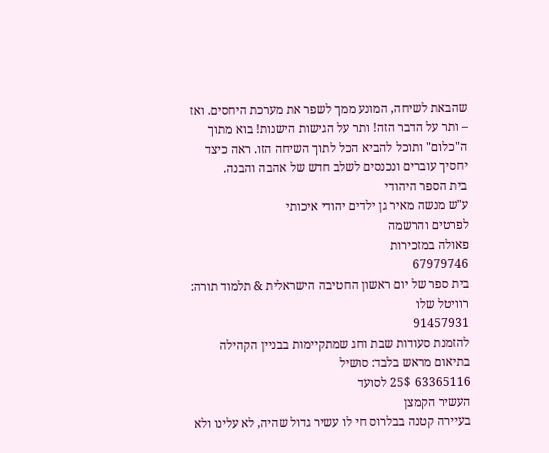שהבאת לשיחה, המונע ממך לשפר את מערכת היחסים. ואז – ותר על הדבר הזה! ותר על הגישות הישנות! בוא מתוך ה"כלום" ותוכל להביא הכל לתוך השיחה הזו. ראה כיצד יחסיך עוברים ונכנסים לשלב חדש של אהבה והבנה.
בית הספר היהודי
ע"ש מנשה מאיר גן ילדים יהודי איכותי
לפרטים והרשמה
פאולה במזכירות
67979746
בית ספר של יום ראשון החטיבה הישראלית & תלמוד תורה:
רוויטל שלו
91457931
להזמנת סעודות שבת וחג שמתקיימות בבניין הקהילה בתיאום מראש בלבד: סושיל
63365116 25$ לסועד
העשיר הקמצן
בעיירה קטנה בבלרוס חי לו עשיר גדול שהיה, לא עלינו ולא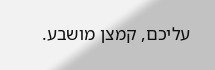עליכם, קמצן מושבע.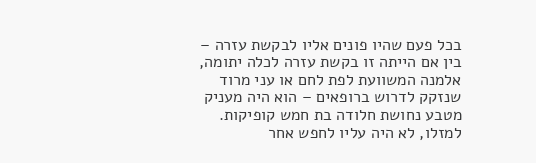בכל פעם שהיו פונים אליו לבקשת עזרה – בין אם הייתה זו בקשת עזרה לכלה יתומה, אלמנה המשוועת לפת לחם או עני מרוד שנזקק לדרוש ברופאים – הוא היה מעניק מטבע נחושת חלודה בת חמש קופיקות. למזלו, לא היה עליו לחפש אחר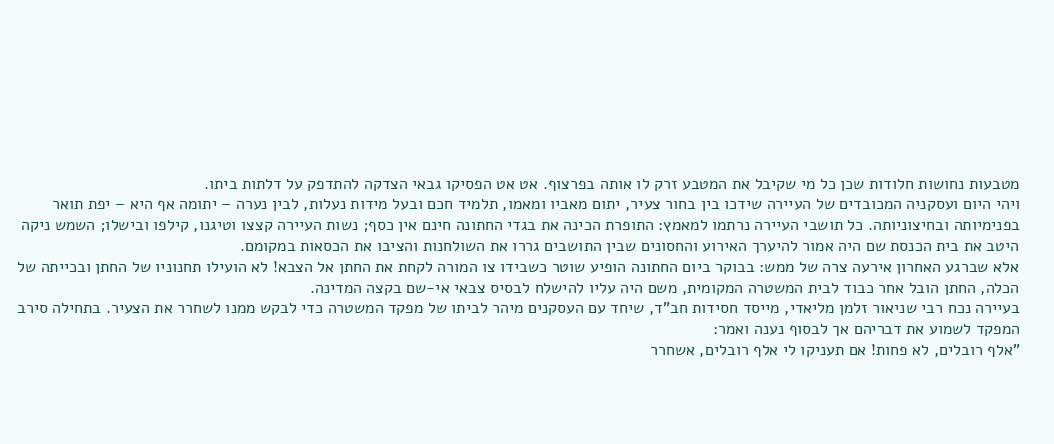מטבעות נחושות חלודות שכן כל מי שקיבל את המטבע זרק לו אותה בפרצוף. אט אט הפסיקו גבאי הצדקה להתדפק על דלתות ביתו.
ויהי היום ועסקניה המכובדים של העיירה שידכו בין בחור צעיר, יתום מאביו ומאמו, תלמיד חכם ובעל מידות נעלות, לבין נערה – יתומה אף היא – יפת תואר בפנימיותה ובחיצוניותה. כל תושבי העיירה נרתמו למאמץ: התופרת הכינה את בגדי החתונה חינם אין כסף; נשות העיירה קצצו וטיגנו, קילפו ובישלו; השמש ניקה היטב את בית הכנסת שם היה אמור להיערך האירוע והחסונים שבין התושבים גררו את השולחנות והציבו את הכסאות במקומם.
אלא שברגע האחרון אירעה צרה של ממש: בבוקר ביום החתונה הופיע שוטר כשבידו צו המורה לקחת את החתן אל הצבא! לא הועילו תחנוניו של החתן ובכייתה של הכלה, החתן הובל אחר כבוד לבית המשטרה המקומית, משם היה עליו להישלח לבסיס צבאי אי-שם בקצה המדינה.
בעיירה נכח רבי שניאור זלמן מליאדי, מייסד חסידות חב"ד, שיחד עם העסקנים מיהר לביתו של מפקד המשטרה כדי לבקש ממנו לשחרר את הצעיר. בתחילה סירב המפקד לשמוע את דבריהם אך לבסוף נענה ואמר:
"אלף רובלים, לא פחות! אם תעניקו לי אלף רובלים, אשחרר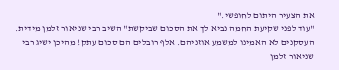את הצעיר היתום לחופשי."
"עוד לפני שקיעת החמה נביא לך את הסכום שביקשת" השיב רבי שניאור זלמן מידית.
העסקנים לא האמינו למשמע אוזניהם. אלף רובלים הם סכום עתק! מהיכן ישיג רבי שניאור זלמן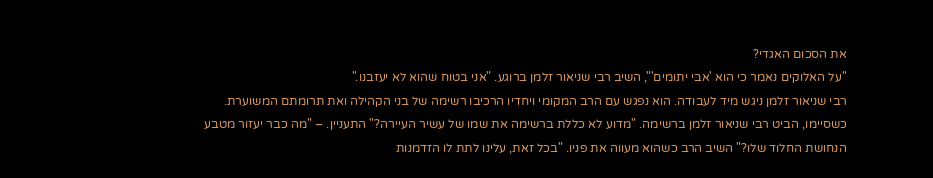את הסכום האגדי?
"על האלוקים נאמר כי הוא 'אבי יתומים'", השיב רבי שניאור זלמן ברוגע. "אני בטוח שהוא לא יעזבנו."
רבי שניאור זלמן ניגש מיד לעבודה. הוא נפגש עם הרב המקומי ויחדיו הרכיבו רשימה של בני הקהילה ואת תרומתם המשוערת. כשסיימו, הביט רבי שניאור זלמן ברשימה. "מדוע לא כללת ברשימה את שמו של עשיר העיירה?" התעניין. – "מה כבר יעזור מטבע הנחושת החלוד שלו?" השיב הרב כשהוא מעווה את פניו. "בכל זאת, עלינו לתת לו הזדמנות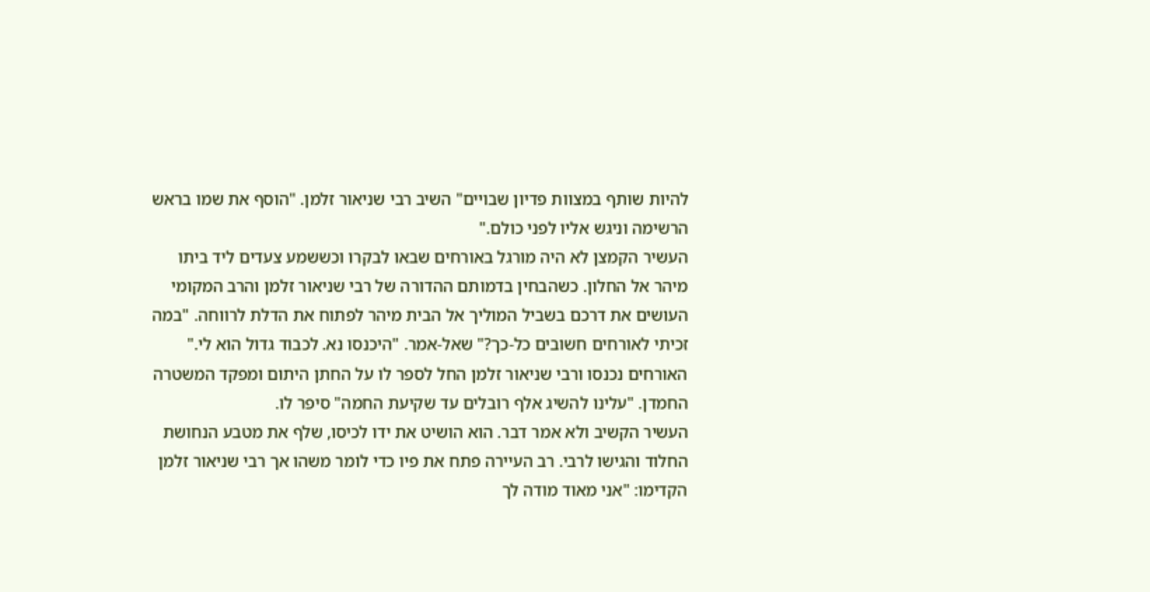להיות שותף במצוות פדיון שבויים" השיב רבי שניאור זלמן. "הוסף את שמו בראש הרשימה וניגש אליו לפני כולם."
העשיר הקמצן לא היה מורגל באורחים שבאו לבקרו וכששמע צעדים ליד ביתו מיהר אל החלון. כשהבחין בדמותם ההדורה של רבי שניאור זלמן והרב המקומי העושים את דרכם בשביל המוליך אל הבית מיהר לפתוח את הדלת לרווחה. "במה זכיתי לאורחים חשובים כל-כך?" שאל-אמר. "היכנסו נא. לכבוד גדול הוא לי."
האורחים נכנסו ורבי שניאור זלמן החל לספר לו על החתן היתום ומפקד המשטרה החמדן. "עלינו להשיג אלף רובלים עד שקיעת החמה" סיפר לו.
העשיר הקשיב ולא אמר דבר. הוא הושיט את ידו לכיסו, שלף את מטבע הנחושת החלוד והגישו לרבי. רב העיירה פתח את פיו כדי לומר משהו אך רבי שניאור זלמן הקדימו: "אני מאוד מודה לך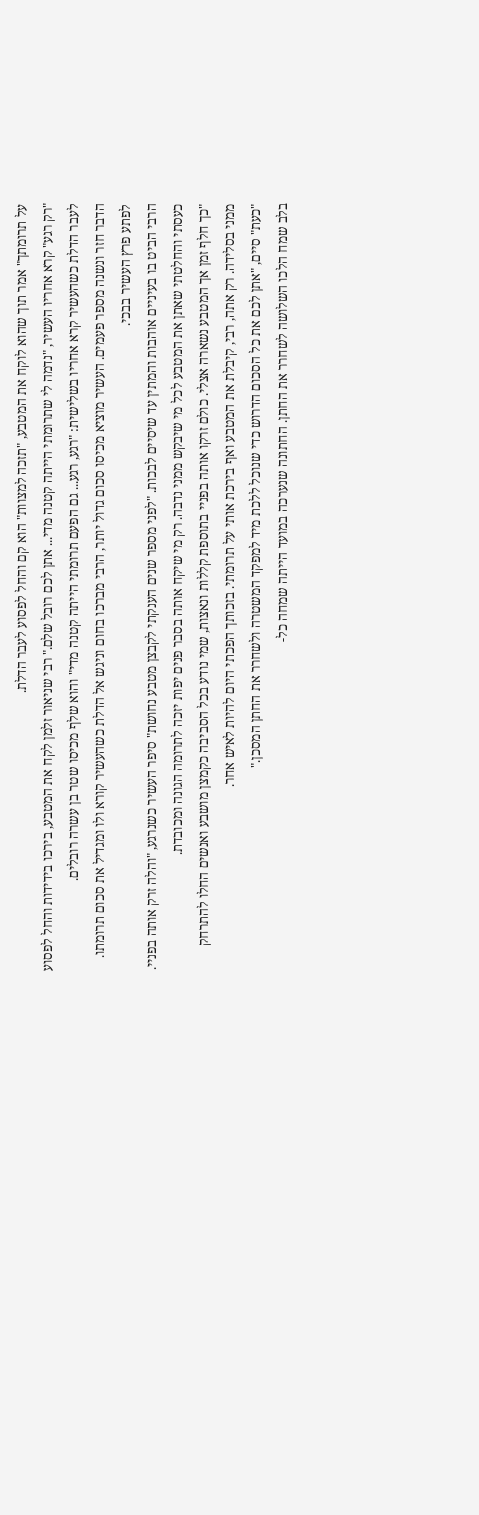על תרומתך" אמר תוך שהוא לוקח את המטבע, "תזכה למצוות" הוא קם והחל לפסוע לעבר הדלת.
"רק רגע" קרא אחריו העשיר, "נדמה לי שתרומתי הייתה קטנה מדי... אתן לכם רובל שלם." רבי שניאור זלמן לקח את המטבע, בירכו בידידות והחל לפסוע לעבר הדלת כשהעשיר קרא אחריו בשלישית: "רגע, רגע... גם הפעם תרומתי הייתה קטנה מדי" והוא שלף מכיסו שטר בן עשרה רובלים.
הדבר חזר ונשנה מספר פעמים. העשיר מוציא מכיסו סכום גדול יותר, הרבי מברכו בחום וניגש אל הדלת כשהעשיר קורא ולו ומגדיל את סכום תרומתו.
לפתע פרץ העשיר בבכי.
הרבי הביט בו בעיניים אוהבות והמתין עד שיסיים לבכות. "לפני מספר שנים הענקתי לקבצן מטבע נחושת" סיפר העשיר כשנרגע, "והלה זרק אותה בפניי. כעסתי והחלטתי שאתן את המטבע לכל מי שיבקש ממני נדבה. רק מי שיקח אותה בסבר פנים יפות יזכה לתרומה הגונה ומכובדת.
"כך חלף זמן אך המטבע נשארה אצלי. כולם זרקו אותה בפניי בתוספת קללות ונאצות, שמי נודע בכל הסביבה כקמצן מושבע ואנשים החלו להתרחק ממני בסלידה. רק אתה, רבי, קיבלת את המטבע ואף בירכת אותי על תרומתי. בזכותך הפכתי היום להיות לאיש אחר.
"כעת" סיים, "אתן לכם את כל הסכום הדרוש כדי שנוכל ללכת מיד למפקד המשטרה ולשחרר את החתן המסכן."
בלב שמח הלכו השלושה לשחרר את החתן. החתונה שנערכה במועד הייתה שמחה כל-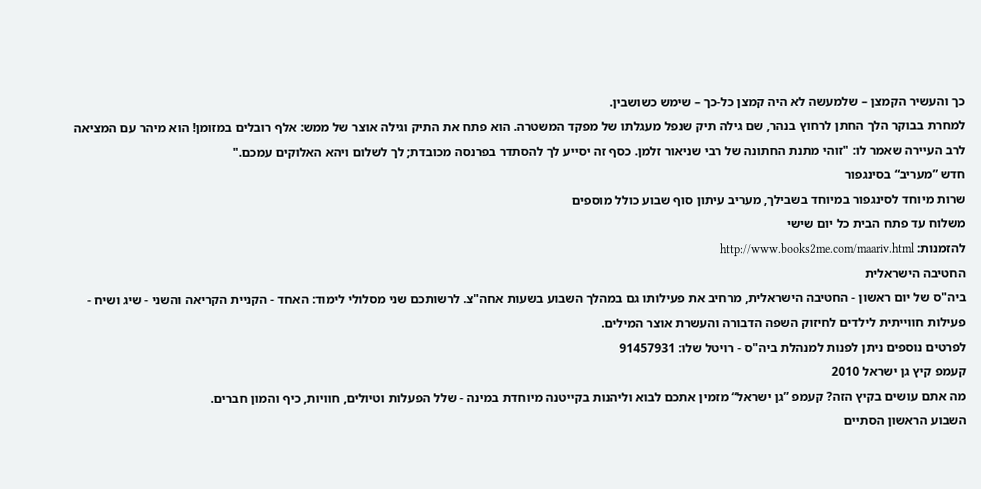כך והעשיר הקמצן – שלמעשה לא היה קמצן כל-כך – שימש כשושבין.
למחרת בבוקר הלך החתן לרחוץ בנהר, שם גילה תיק שנפל מעגלתו של מפקד המשטרה. הוא פתח את התיק וגילה אוצר של ממש: אלף רובלים במזומן! הוא מיהר עם המציאה לרב העיירה שאמר לו: "זוהי מתנת החתונה של רבי שניאור זלמן. כסף זה יסייע לך להסתדר בפרנסה מכובדת; לך לשלום ויהא האלוקים עמכם."
חדש ”מעריב“ בסינגפור
שרות מיוחד לסינגפור במיוחד בשבילך, מעריב עיתון סוף שבוע כולל מוספים
משלוח עד פתח הבית כל יום שישי
להזמנות: http://www.books2me.com/maariv.html
החטיבה הישראלית
ביה"ס של יום ראשון - החטיבה הישראלית, מרחיב את פעילותו גם במהלך השבוע בשעות אחה"צ. לרשותכם שני מסלולי לימוד: האחד - הקניית הקריאה והשני - שיג ושיח - פעילות חווייתית לילדים לחיזוק השפה הדבורה והעשרת אוצר המילים.
לפרטים נוספים ניתן לפנות למנהלת ביה"ס - רויטל שלו: 91457931
קעמפ קיץ גן ישראל 2010
מה אתם עושים בקיץ הזה? קעמפ ”גן ישראל“ מזמין אתכם לבוא וליהנות בקייטנה מיוחדת במינה - שלל הפעלות וטיולים, חוויות, כיף והמון חברים.
השבוע הראשון הסתיים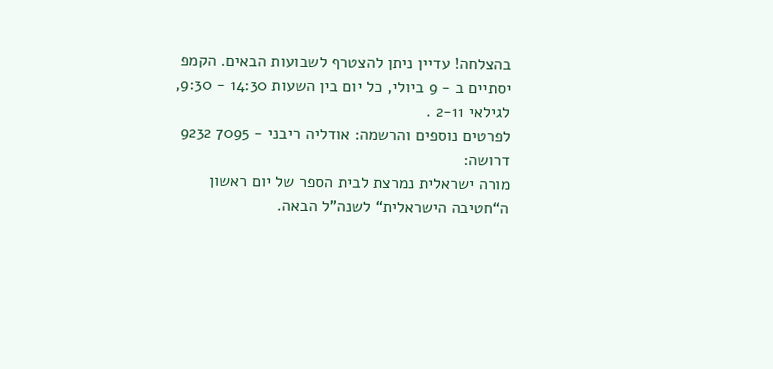בהצלחה! עדיין ניתן להצטרף לשבועות הבאים. הקמפ יסתיים ב - 9 ביולי, כל יום בין השעות 14:30 - 9:30, לגילאי 2-11 .
לפרטים נוספים והרשמה: אודליה ריבני - 7095 9232
דרושה:
מורה ישראלית נמרצת לבית הספר של יום ראשון ה“חטיבה הישראלית“ לשנה"ל הבאה.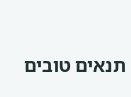תנאים טובים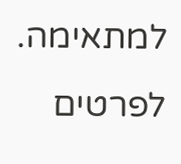למתאימה. לפרטים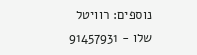נוספים: רוויטל שלו - 91457931